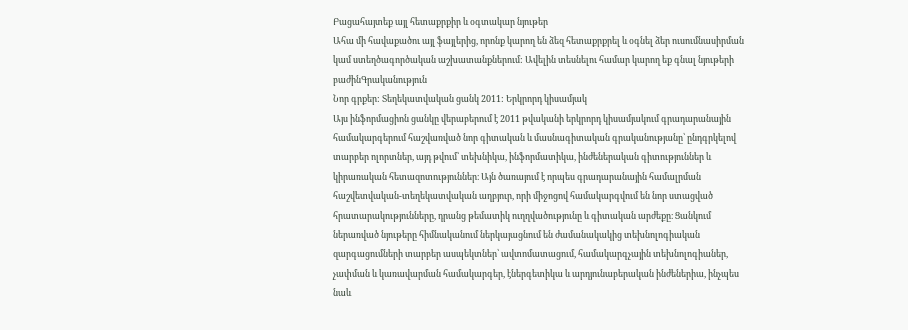Բացահայտեք այլ հետաքրքիր և օգտակար նյութեր
Ահա մի հավաքածու այլ ֆայլերից, որոնք կարող են ձեզ հետաքրքրել և օգնել ձեր ուսումնասիրման կամ ստեղծագործական աշխատանքներում: Ավելին տեսնելու համար կարող եք գնալ նյութերի բաժինԳրականություն
Նոր գրքեր: Տեղեկատվական ցանկ 2011: Երկրորդ կիսամյակ
Այս ինֆորմացիոն ցանկը վերաբերում է 2011 թվականի երկրորդ կիսամյակում գրադարանային համակարգերում հաշվառված նոր գիտական և մասնագիտական գրականությանը՝ ընդգրկելով տարբեր ոլորտներ, այդ թվում՝ տեխնիկա, ինֆորմատիկա, ինժեներական գիտություններ և կիրառական հետազոտություններ։ Այն ծառայում է որպես գրադարանային համալրման հաշվետվական-տեղեկատվական աղբյուր, որի միջոցով համակարգվում են նոր ստացված հրատարակությունները, դրանց թեմատիկ ուղղվածությունը և գիտական արժեքը։ Ցանկում ներառված նյութերը հիմնականում ներկայացնում են ժամանակակից տեխնոլոգիական զարգացումների տարբեր ասպեկտներ՝ ավտոմատացում, համակարգչային տեխնոլոգիաներ, չափման և կառավարման համակարգեր, էներգետիկա և արդյունաբերական ինժեներիա, ինչպես նաև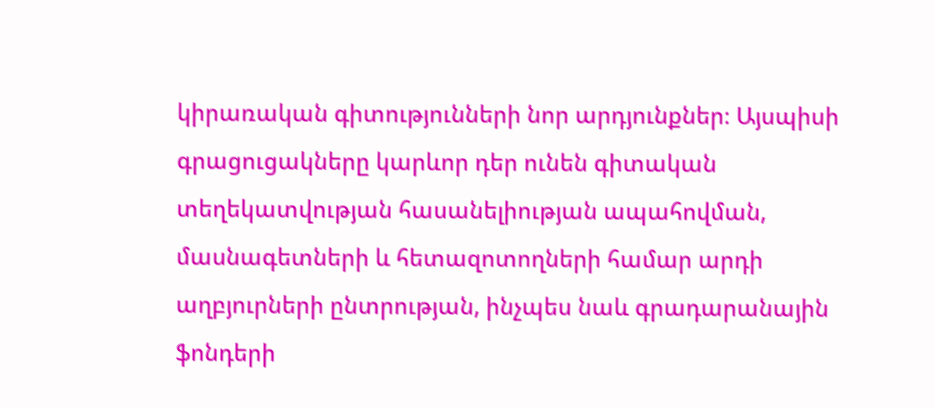կիրառական գիտությունների նոր արդյունքներ։ Այսպիսի գրացուցակները կարևոր դեր ունեն գիտական տեղեկատվության հասանելիության ապահովման, մասնագետների և հետազոտողների համար արդի աղբյուրների ընտրության, ինչպես նաև գրադարանային ֆոնդերի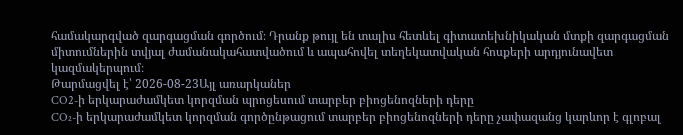համակարգված զարգացման գործում։ Դրանք թույլ են տալիս հետևել գիտատեխնիկական մտքի զարգացման միտումներին տվյալ ժամանակահատվածում և ապահովել տեղեկատվական հոսքերի արդյունավետ կազմակերպում։
Թարմացվել է՝ 2026-08-23Այլ առարկաներ
CO2-ի երկարաժամկետ կորզման պրոցեսում տարբեր բիոցենոզների դերը
CO₂-ի երկարաժամկետ կորզման գործընթացում տարբեր բիոցենոզների դերը չափազանց կարևոր է գլոբալ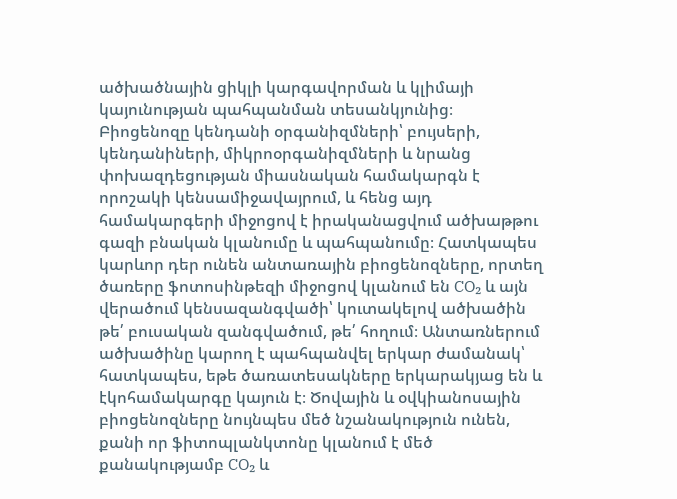ածխածնային ցիկլի կարգավորման և կլիմայի կայունության պահպանման տեսանկյունից։ Բիոցենոզը կենդանի օրգանիզմների՝ բույսերի, կենդանիների, միկրոօրգանիզմների և նրանց փոխազդեցության միասնական համակարգն է որոշակի կենսամիջավայրում, և հենց այդ համակարգերի միջոցով է իրականացվում ածխաթթու գազի բնական կլանումը և պահպանումը։ Հատկապես կարևոր դեր ունեն անտառային բիոցենոզները, որտեղ ծառերը ֆոտոսինթեզի միջոցով կլանում են CO₂ և այն վերածում կենսազանգվածի՝ կուտակելով ածխածին թե՛ բուսական զանգվածում, թե՛ հողում։ Անտառներում ածխածինը կարող է պահպանվել երկար ժամանակ՝ հատկապես, եթե ծառատեսակները երկարակյաց են և էկոհամակարգը կայուն է։ Ծովային և օվկիանոսային բիոցենոզները նույնպես մեծ նշանակություն ունեն, քանի որ ֆիտոպլանկտոնը կլանում է մեծ քանակությամբ CO₂ և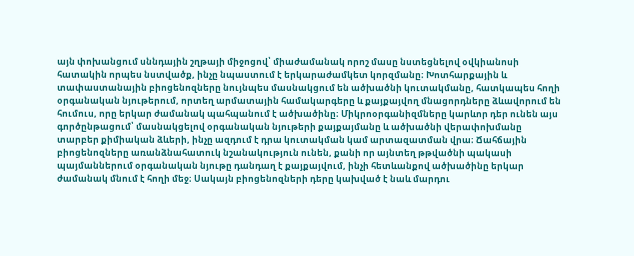այն փոխանցում սննդային շղթայի միջոցով՝ միաժամանակ որոշ մասը նստեցնելով օվկիանոսի հատակին որպես նստվածք, ինչը նպաստում է երկարաժամկետ կորզմանը։ Խոտհարքային և տափաստանային բիոցենոզները նույնպես մասնակցում են ածխածնի կուտակմանը, հատկապես հողի օրգանական նյութերում, որտեղ արմատային համակարգերը և քայքայվող մնացորդները ձևավորում են հումուս, որը երկար ժամանակ պահպանում է ածխածինը։ Միկրոօրգանիզմները կարևոր դեր ունեն այս գործընթացում՝ մասնակցելով օրգանական նյութերի քայքայմանը և ածխածնի վերափոխմանը տարբեր քիմիական ձևերի, ինչը ազդում է դրա կուտակման կամ արտազատման վրա։ Ճահճային բիոցենոզները առանձնահատուկ նշանակություն ունեն, քանի որ այնտեղ թթվածնի պակասի պայմաններում օրգանական նյութը դանդաղ է քայքայվում, ինչի հետևանքով ածխածինը երկար ժամանակ մնում է հողի մեջ։ Սակայն բիոցենոզների դերը կախված է նաև մարդու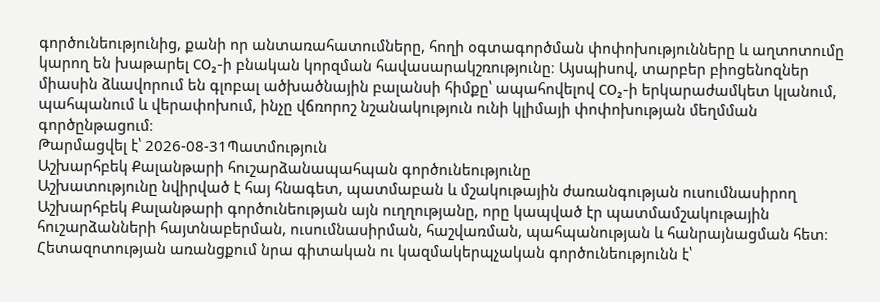գործունեությունից, քանի որ անտառահատումները, հողի օգտագործման փոփոխությունները և աղտոտումը կարող են խաթարել CO₂-ի բնական կորզման հավասարակշռությունը։ Այսպիսով, տարբեր բիոցենոզներ միասին ձևավորում են գլոբալ ածխածնային բալանսի հիմքը՝ ապահովելով CO₂-ի երկարաժամկետ կլանում, պահպանում և վերափոխում, ինչը վճռորոշ նշանակություն ունի կլիմայի փոփոխության մեղմման գործընթացում։
Թարմացվել է՝ 2026-08-31Պատմություն
Աշխարհբեկ Քալանթարի հուշարձանապահպան գործունեությունը
Աշխատությունը նվիրված է հայ հնագետ, պատմաբան և մշակութային ժառանգության ուսումնասիրող Աշխարհբեկ Քալանթարի գործունեության այն ուղղությանը, որը կապված էր պատմամշակութային հուշարձանների հայտնաբերման, ուսումնասիրման, հաշվառման, պահպանության և հանրայնացման հետ։ Հետազոտության առանցքում նրա գիտական ու կազմակերպչական գործունեությունն է՝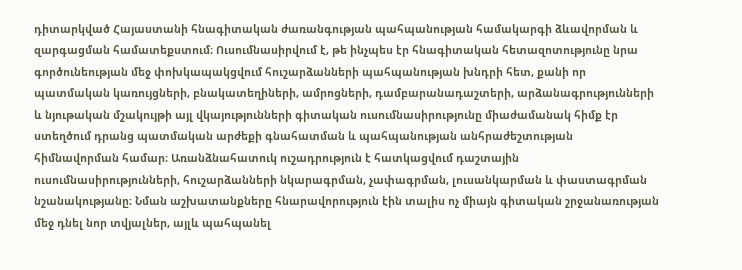դիտարկված Հայաստանի հնագիտական ժառանգության պահպանության համակարգի ձևավորման և զարգացման համատեքստում։ Ուսումնասիրվում է, թե ինչպես էր հնագիտական հետազոտությունը նրա գործունեության մեջ փոխկապակցվում հուշարձանների պահպանության խնդրի հետ, քանի որ պատմական կառույցների, բնակատեղիների, ամրոցների, դամբարանադաշտերի, արձանագրությունների և նյութական մշակույթի այլ վկայությունների գիտական ուսումնասիրությունը միաժամանակ հիմք էր ստեղծում դրանց պատմական արժեքի գնահատման և պահպանության անհրաժեշտության հիմնավորման համար։ Առանձնահատուկ ուշադրություն է հատկացվում դաշտային ուսումնասիրությունների, հուշարձանների նկարագրման, չափագրման, լուսանկարման և փաստագրման նշանակությանը։ Նման աշխատանքները հնարավորություն էին տալիս ոչ միայն գիտական շրջանառության մեջ դնել նոր տվյալներ, այլև պահպանել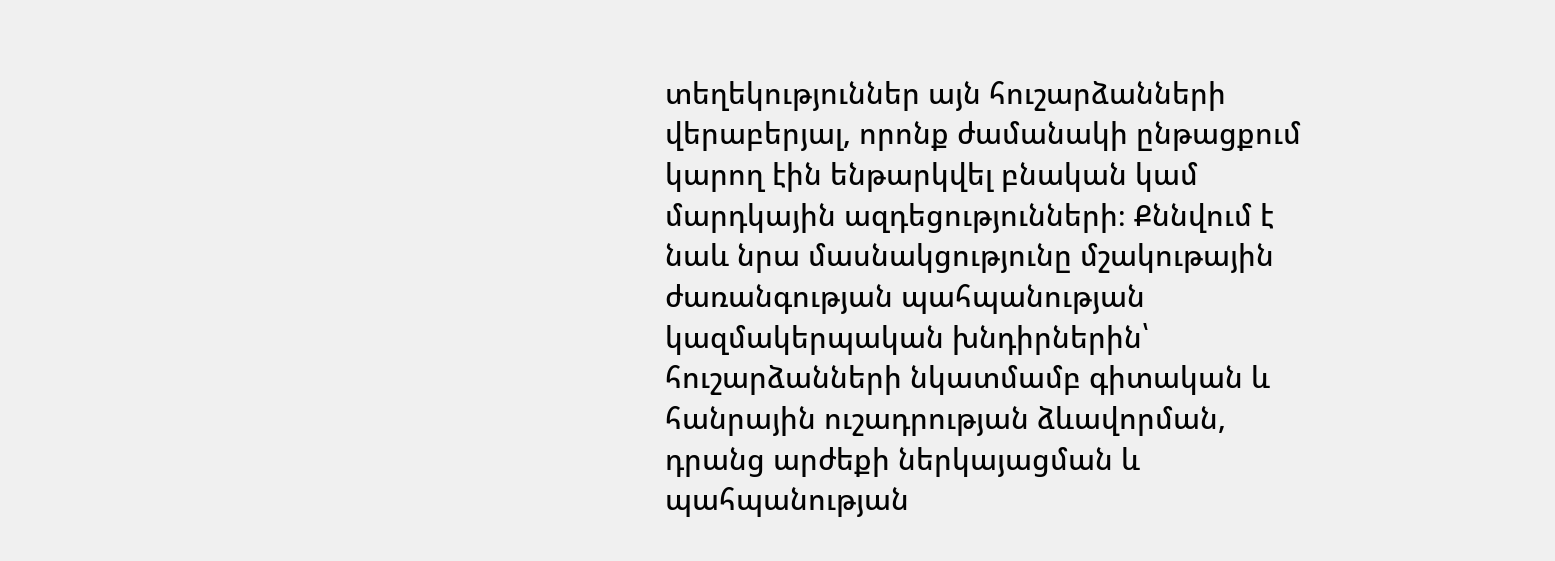տեղեկություններ այն հուշարձանների վերաբերյալ, որոնք ժամանակի ընթացքում կարող էին ենթարկվել բնական կամ մարդկային ազդեցությունների։ Քննվում է նաև նրա մասնակցությունը մշակութային ժառանգության պահպանության կազմակերպական խնդիրներին՝ հուշարձանների նկատմամբ գիտական և հանրային ուշադրության ձևավորման, դրանց արժեքի ներկայացման և պահպանության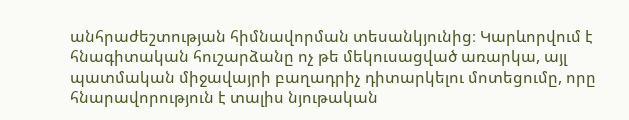անհրաժեշտության հիմնավորման տեսանկյունից։ Կարևորվում է հնագիտական հուշարձանը ոչ թե մեկուսացված առարկա, այլ պատմական միջավայրի բաղադրիչ դիտարկելու մոտեցումը, որը հնարավորություն է տալիս նյութական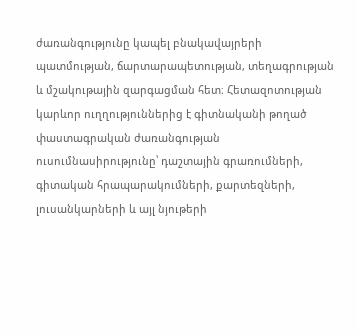ժառանգությունը կապել բնակավայրերի պատմության, ճարտարապետության, տեղագրության և մշակութային զարգացման հետ։ Հետազոտության կարևոր ուղղություններից է գիտնականի թողած փաստագրական ժառանգության ուսումնասիրությունը՝ դաշտային գրառումների, գիտական հրապարակումների, քարտեզների, լուսանկարների և այլ նյութերի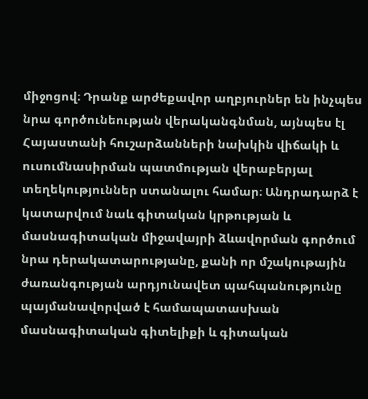միջոցով։ Դրանք արժեքավոր աղբյուրներ են ինչպես նրա գործունեության վերականգնման, այնպես էլ Հայաստանի հուշարձանների նախկին վիճակի և ուսումնասիրման պատմության վերաբերյալ տեղեկություններ ստանալու համար։ Անդրադարձ է կատարվում նաև գիտական կրթության և մասնագիտական միջավայրի ձևավորման գործում նրա դերակատարությանը, քանի որ մշակութային ժառանգության արդյունավետ պահպանությունը պայմանավորված է համապատասխան մասնագիտական գիտելիքի և գիտական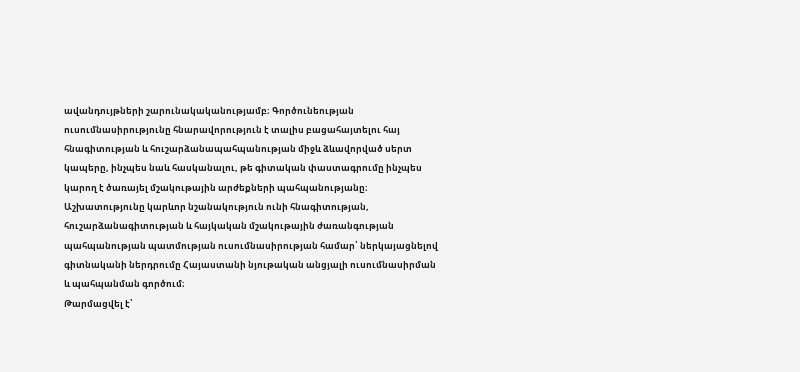ավանդույթների շարունակականությամբ։ Գործունեության ուսումնասիրությունը հնարավորություն է տալիս բացահայտելու հայ հնագիտության և հուշարձանապահպանության միջև ձևավորված սերտ կապերը, ինչպես նաև հասկանալու, թե գիտական փաստագրումը ինչպես կարող է ծառայել մշակութային արժեքների պահպանությանը։ Աշխատությունը կարևոր նշանակություն ունի հնագիտության, հուշարձանագիտության և հայկական մշակութային ժառանգության պահպանության պատմության ուսումնասիրության համար՝ ներկայացնելով գիտնականի ներդրումը Հայաստանի նյութական անցյալի ուսումնասիրման և պահպանման գործում։
Թարմացվել է՝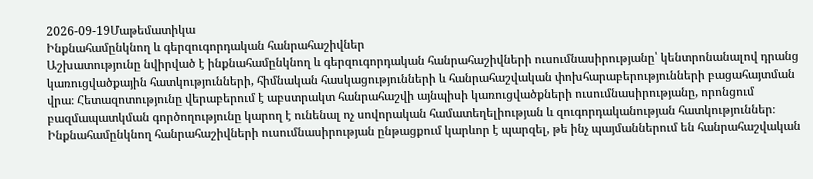2026-09-19Մաթեմատիկա
Ինքնահամընկնող և գերզուգորդական հանրահաշիվներ
Աշխատությունը նվիրված է ինքնահամընկնող և գերզուգորդական հանրահաշիվների ուսումնասիրությանը՝ կենտրոնանալով դրանց կառուցվածքային հատկությունների, հիմնական հասկացությունների և հանրահաշվական փոխհարաբերությունների բացահայտման վրա։ Հետազոտությունը վերաբերում է աբստրակտ հանրահաշվի այնպիսի կառուցվածքների ուսումնասիրությանը, որոնցում բազմապատկման գործողությունը կարող է ունենալ ոչ սովորական համատեղելիության և զուգորդականության հատկություններ։ Ինքնահամընկնող հանրահաշիվների ուսումնասիրության ընթացքում կարևոր է պարզել, թե ինչ պայմաններում են հանրահաշվական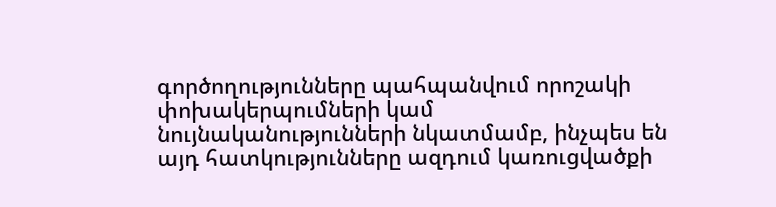գործողությունները պահպանվում որոշակի փոխակերպումների կամ նույնականությունների նկատմամբ, ինչպես են այդ հատկությունները ազդում կառուցվածքի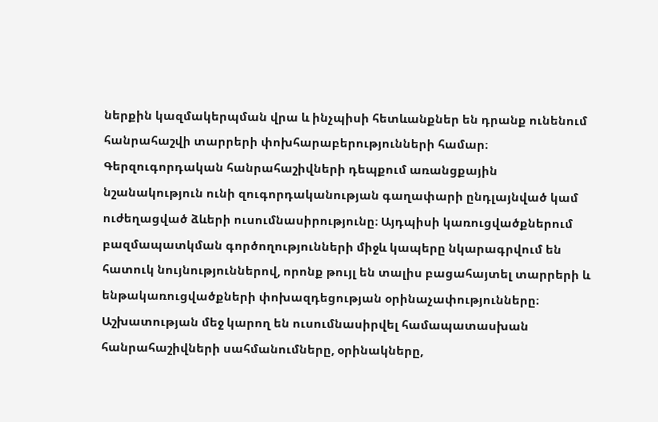ներքին կազմակերպման վրա և ինչպիսի հետևանքներ են դրանք ունենում հանրահաշվի տարրերի փոխհարաբերությունների համար։ Գերզուգորդական հանրահաշիվների դեպքում առանցքային նշանակություն ունի զուգորդականության գաղափարի ընդլայնված կամ ուժեղացված ձևերի ուսումնասիրությունը։ Այդպիսի կառուցվածքներում բազմապատկման գործողությունների միջև կապերը նկարագրվում են հատուկ նույնություններով, որոնք թույլ են տալիս բացահայտել տարրերի և ենթակառուցվածքների փոխազդեցության օրինաչափությունները։ Աշխատության մեջ կարող են ուսումնասիրվել համապատասխան հանրահաշիվների սահմանումները, օրինակները,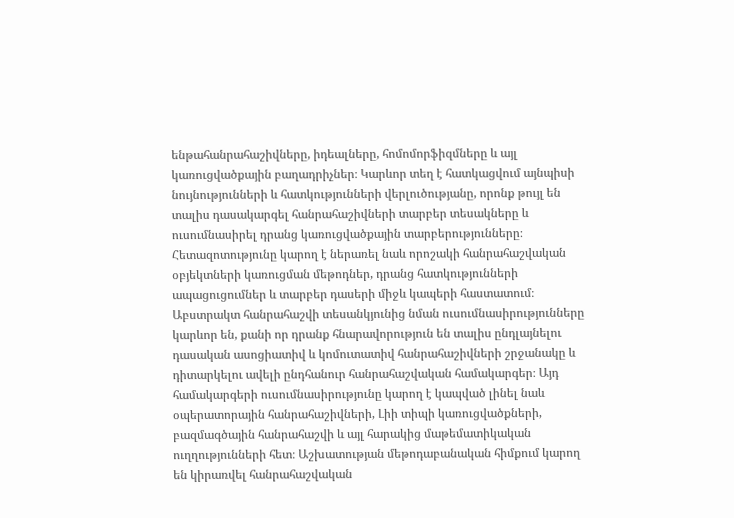ենթահանրահաշիվները, իդեալները, հոմոմորֆիզմները և այլ կառուցվածքային բաղադրիչներ։ Կարևոր տեղ է հատկացվում այնպիսի նույնությունների և հատկությունների վերլուծությանը, որոնք թույլ են տալիս դասակարգել հանրահաշիվների տարբեր տեսակները և ուսումնասիրել դրանց կառուցվածքային տարբերությունները։ Հետազոտությունը կարող է ներառել նաև որոշակի հանրահաշվական օբյեկտների կառուցման մեթոդներ, դրանց հատկությունների ապացուցումներ և տարբեր դասերի միջև կապերի հաստատում։ Աբստրակտ հանրահաշվի տեսանկյունից նման ուսումնասիրությունները կարևոր են, քանի որ դրանք հնարավորություն են տալիս ընդլայնելու դասական ասոցիատիվ և կոմուտատիվ հանրահաշիվների շրջանակը և դիտարկելու ավելի ընդհանուր հանրահաշվական համակարգեր։ Այդ համակարգերի ուսումնասիրությունը կարող է կապված լինել նաև օպերատորային հանրահաշիվների, Լիի տիպի կառուցվածքների, բազմագծային հանրահաշվի և այլ հարակից մաթեմատիկական ուղղությունների հետ։ Աշխատության մեթոդաբանական հիմքում կարող են կիրառվել հանրահաշվական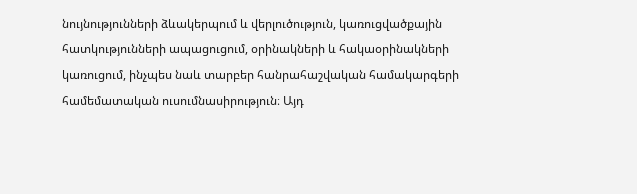նույնությունների ձևակերպում և վերլուծություն, կառուցվածքային հատկությունների ապացուցում, օրինակների և հակաօրինակների կառուցում, ինչպես նաև տարբեր հանրահաշվական համակարգերի համեմատական ուսումնասիրություն։ Այդ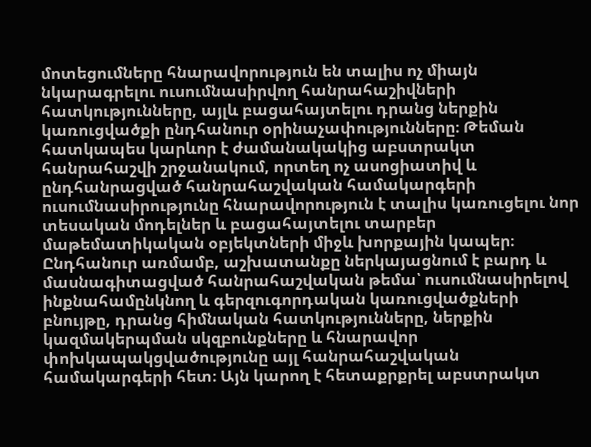մոտեցումները հնարավորություն են տալիս ոչ միայն նկարագրելու ուսումնասիրվող հանրահաշիվների հատկությունները, այլև բացահայտելու դրանց ներքին կառուցվածքի ընդհանուր օրինաչափությունները։ Թեման հատկապես կարևոր է ժամանակակից աբստրակտ հանրահաշվի շրջանակում, որտեղ ոչ ասոցիատիվ և ընդհանրացված հանրահաշվական համակարգերի ուսումնասիրությունը հնարավորություն է տալիս կառուցելու նոր տեսական մոդելներ և բացահայտելու տարբեր մաթեմատիկական օբյեկտների միջև խորքային կապեր։ Ընդհանուր առմամբ, աշխատանքը ներկայացնում է բարդ և մասնագիտացված հանրահաշվական թեմա՝ ուսումնասիրելով ինքնահամընկնող և գերզուգորդական կառուցվածքների բնույթը, դրանց հիմնական հատկությունները, ներքին կազմակերպման սկզբունքները և հնարավոր փոխկապակցվածությունը այլ հանրահաշվական համակարգերի հետ։ Այն կարող է հետաքրքրել աբստրակտ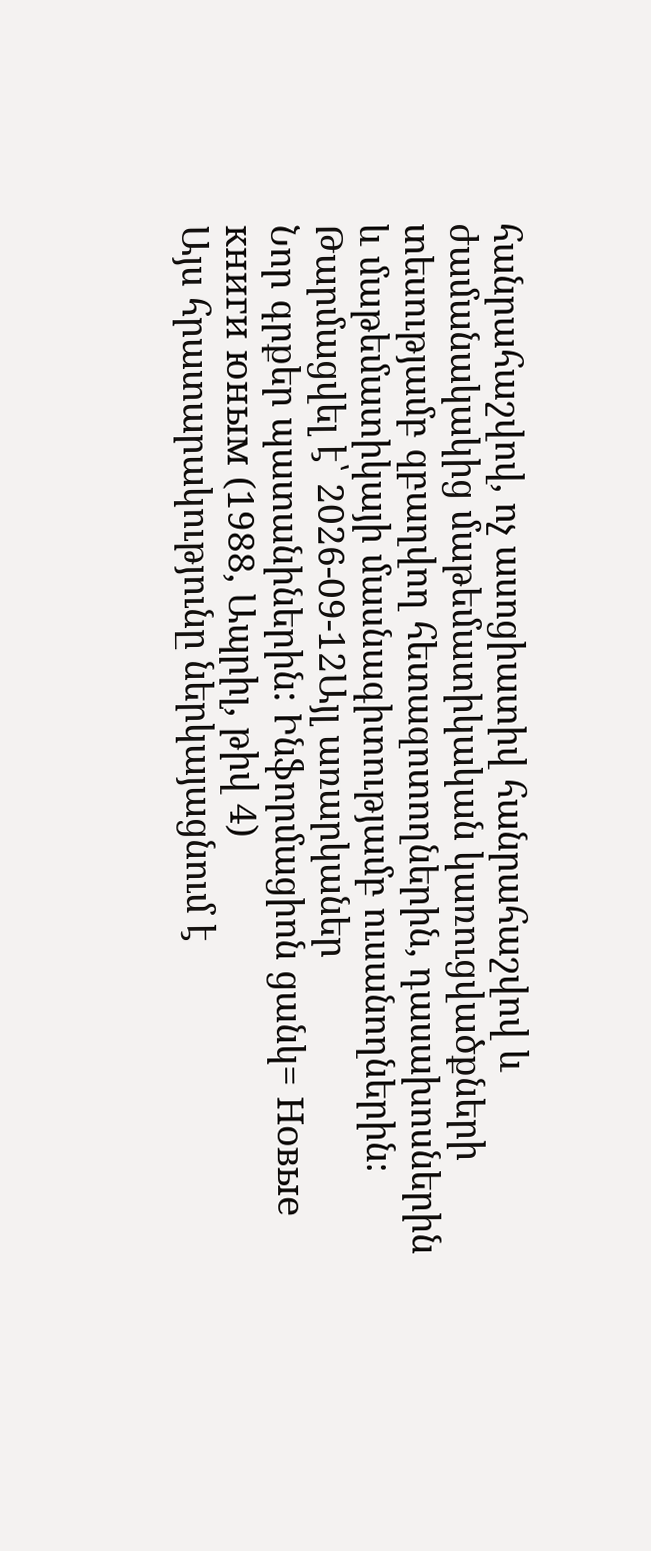հանրահաշվով, ոչ ասոցիատիվ հանրահաշվով և ժամանակակից մաթեմատիկական կառուցվածքների տեսությամբ զբաղվող հետազոտողներին, դասախոսներին և մաթեմատիկայի մասնագիտությամբ ուսանողներին։
Թարմացվել է՝ 2026-09-12Այլ առարկաներ
Նոր գրքեր պատանիներին: Ինֆորմացիոն ցանկ= Новые книги юным (1988, Ապրիլ, թիվ 4)
Այս հրատարակությունը ներկայացնում է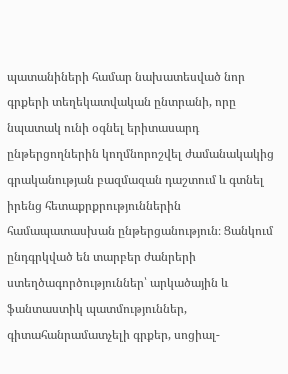պատանիների համար նախատեսված նոր գրքերի տեղեկատվական ընտրանի, որը նպատակ ունի օգնել երիտասարդ ընթերցողներին կողմնորոշվել ժամանակակից գրականության բազմազան դաշտում և գտնել իրենց հետաքրքրություններին համապատասխան ընթերցանություն։ Ցանկում ընդգրկված են տարբեր ժանրերի ստեղծագործություններ՝ արկածային և ֆանտաստիկ պատմություններ, գիտահանրամատչելի գրքեր, սոցիալ-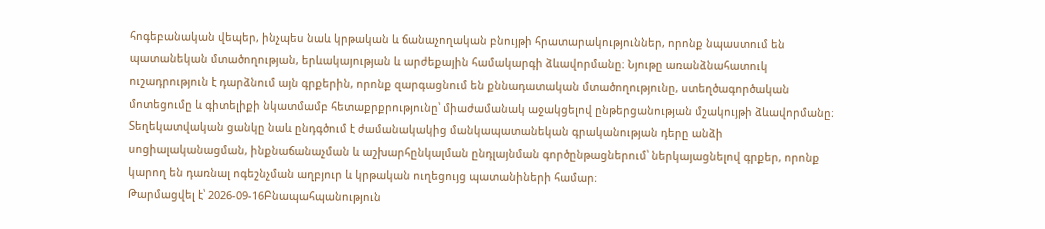հոգեբանական վեպեր, ինչպես նաև կրթական և ճանաչողական բնույթի հրատարակություններ, որոնք նպաստում են պատանեկան մտածողության, երևակայության և արժեքային համակարգի ձևավորմանը։ Նյութը առանձնահատուկ ուշադրություն է դարձնում այն գրքերին, որոնք զարգացնում են քննադատական մտածողությունը, ստեղծագործական մոտեցումը և գիտելիքի նկատմամբ հետաքրքրությունը՝ միաժամանակ աջակցելով ընթերցանության մշակույթի ձևավորմանը։ Տեղեկատվական ցանկը նաև ընդգծում է ժամանակակից մանկապատանեկան գրականության դերը անձի սոցիալականացման, ինքնաճանաչման և աշխարհընկալման ընդլայնման գործընթացներում՝ ներկայացնելով գրքեր, որոնք կարող են դառնալ ոգեշնչման աղբյուր և կրթական ուղեցույց պատանիների համար։
Թարմացվել է՝ 2026-09-16Բնապահպանություն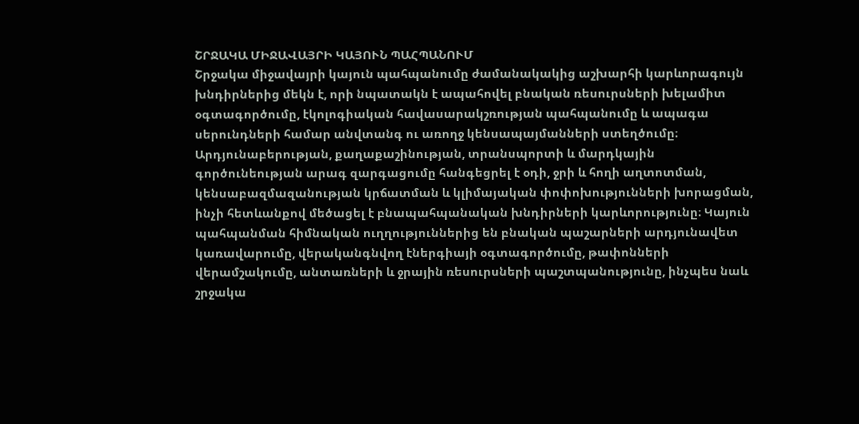ՇՐՋԱԿԱ ՄԻՋԱՎԱՅՐԻ ԿԱՅՈՒՆ ՊԱՀՊԱՆՈՒՄ
Շրջակա միջավայրի կայուն պահպանումը ժամանակակից աշխարհի կարևորագույն խնդիրներից մեկն է, որի նպատակն է ապահովել բնական ռեսուրսների խելամիտ օգտագործումը, էկոլոգիական հավասարակշռության պահպանումը և ապագա սերունդների համար անվտանգ ու առողջ կենսապայմանների ստեղծումը։ Արդյունաբերության, քաղաքաշինության, տրանսպորտի և մարդկային գործունեության արագ զարգացումը հանգեցրել է օդի, ջրի և հողի աղտոտման, կենսաբազմազանության կրճատման և կլիմայական փոփոխությունների խորացման, ինչի հետևանքով մեծացել է բնապահպանական խնդիրների կարևորությունը։ Կայուն պահպանման հիմնական ուղղություններից են բնական պաշարների արդյունավետ կառավարումը, վերականգնվող էներգիայի օգտագործումը, թափոնների վերամշակումը, անտառների և ջրային ռեսուրսների պաշտպանությունը, ինչպես նաև շրջակա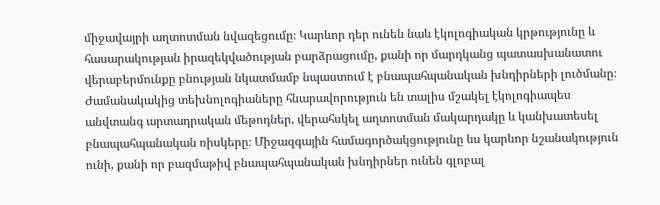միջավայրի աղտոտման նվազեցումը։ Կարևոր դեր ունեն նաև էկոլոգիական կրթությունը և հասարակության իրազեկվածության բարձրացումը, քանի որ մարդկանց պատասխանատու վերաբերմունքը բնության նկատմամբ նպաստում է բնապահպանական խնդիրների լուծմանը։ Ժամանակակից տեխնոլոգիաները հնարավորություն են տալիս մշակել էկոլոգիապես անվտանգ արտադրական մեթոդներ, վերահսկել աղտոտման մակարդակը և կանխատեսել բնապահպանական ռիսկերը։ Միջազգային համագործակցությունը ևս կարևոր նշանակություն ունի, քանի որ բազմաթիվ բնապահպանական խնդիրներ ունեն գլոբալ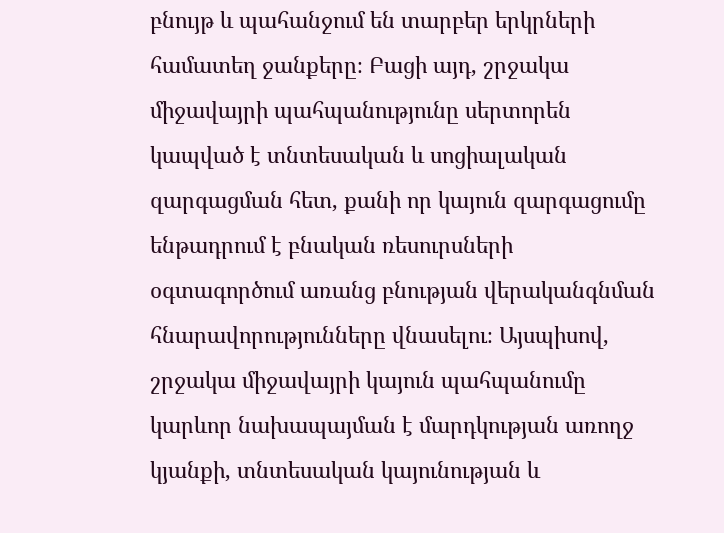բնույթ և պահանջում են տարբեր երկրների համատեղ ջանքերը։ Բացի այդ, շրջակա միջավայրի պահպանությունը սերտորեն կապված է տնտեսական և սոցիալական զարգացման հետ, քանի որ կայուն զարգացումը ենթադրում է բնական ռեսուրսների օգտագործում առանց բնության վերականգնման հնարավորությունները վնասելու։ Այսպիսով, շրջակա միջավայրի կայուն պահպանումը կարևոր նախապայման է մարդկության առողջ կյանքի, տնտեսական կայունության և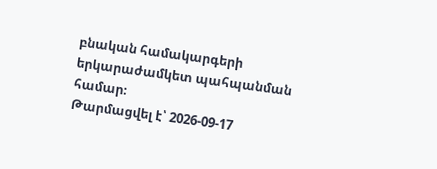բնական համակարգերի երկարաժամկետ պահպանման համար։
Թարմացվել է՝ 2026-09-17